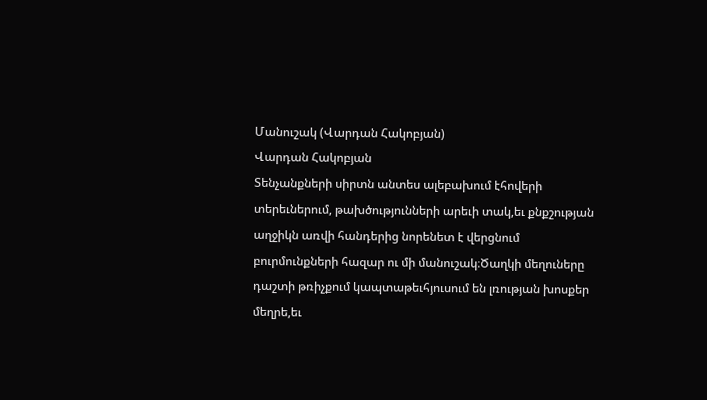Մանուշակ (Վարդան Հակոբյան)
Վարդան Հակոբյան
Տենչանքների սիրտն անտես ալեբախում էհովերի տերեւներում, թախծությունների արեւի տակ,եւ քնքշության աղջիկն առվի հանդերից նորենետ է վերցնում բուրմունքների հազար ու մի մանուշակ։Ծաղկի մեղուները դաշտի թռիչքում կապտաթեւհյուսում են լռության խոսքեր մեղրե,եւ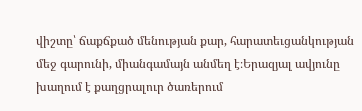վիշտը՝ ճաքճքած մենության քար, հարատեւցանկության մեջ գարունի, միանգամայն անմեղ է։Երազյալ ավյունը խաղում է քաղցրալուր ծառերում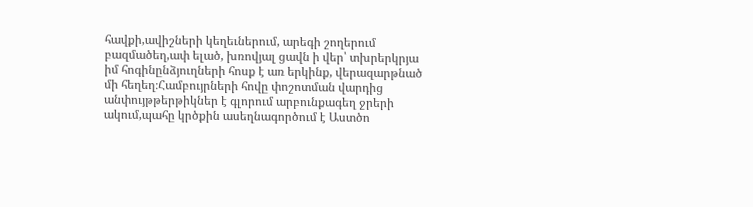հավքի,ավիշների կեղեւներում, արեգի շողերում բազմածեղ,ափ ելած, խռովյալ ցավն ի վեր՝ տխրերկրյա իմ հոգինընձյուղների հոսք է առ երկինք, վերազարթնած մի հեղեղ։Համբույրների հովը փոշոտման վարդից անփույթթերթիկներ է գլորում արբունքագեղ ջրերի ակում,պահը կրծքին ասեղնագործում է Աստծո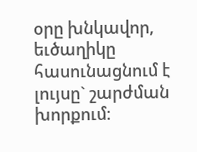օրը խնկավոր, եւծաղիկը հասունացնում է լույսը` շարժման խորքում։